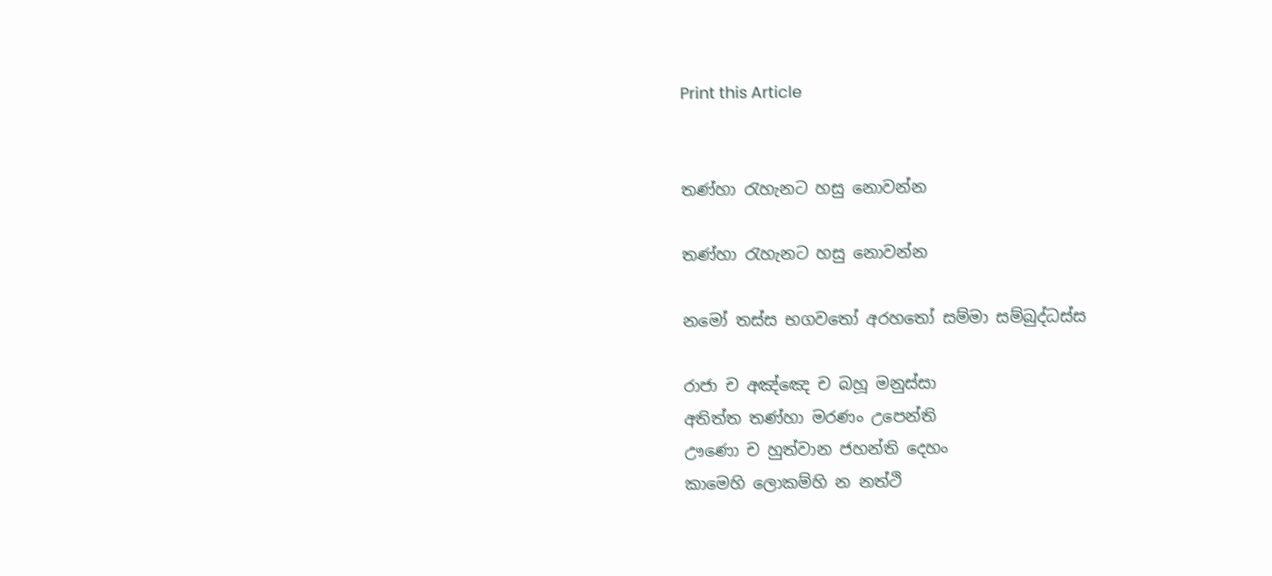Print this Article


තණ්හා රැහැනට හසු නොවන්න

තණ්හා රැහැනට හසු නොවන්න

නමෝ තස්ස භගවතෝ අරහතෝ සම්මා සම්බුද්ධස්ස

රාජා ච අඤ්ඤෙ ච බහූ මනුස්සා
අතිත්ත තණ්හා මරණං උපෙන්ති
ඌණො ච හුත්වාන ජහන්ති දෙහං
කාමෙහි ලොකම්හි න නත්ථි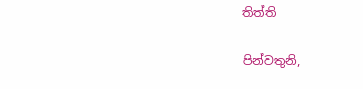තිත්ති

පින්වතුනි,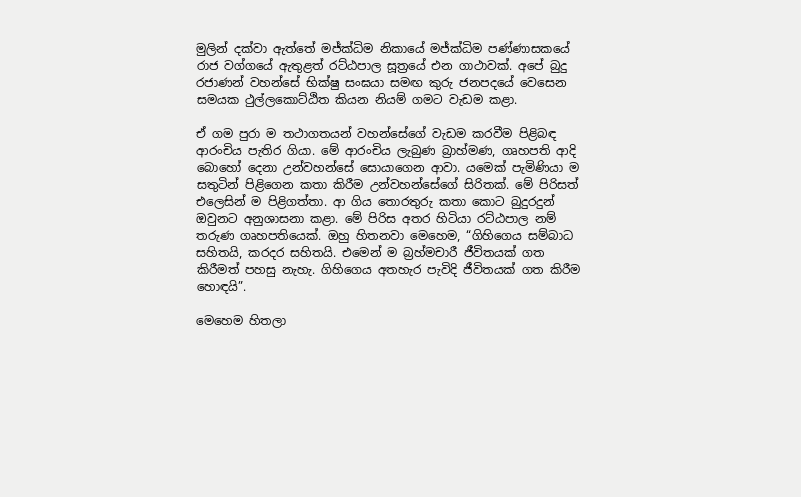මුලින් දක්වා ඇත්තේ මජ්ක්‍ධිම නිකායේ මජ්ක්‍ධිම පණ්ණාසකයේ රාජ වග්ගයේ ඇතුළත් රට්ඨපාල සූත්‍රයේ එන ගාථාවක්. අපේ බුදු රජාණන් වහන්සේ භික්ෂු සංඝයා සමඟ කුරු ජනපදයේ වෙසෙන සමයක ථුල්ලකොට්ඨිත කියන නියම් ගමට වැඩම කළා.

ඒ ගම පුරා ම තථාගතයන් වහන්සේගේ වැඩම කරවීම පිළිබඳ ආරංචිය පැතිර ගියා. මේ ආරංචිය ලැබුණ බ්‍රාහ්මණ, ගෘහපති ආදි බොහෝ දෙනා උන්වහන්සේ සොයාගෙන ආවා. යමෙක් පැමිණියා ම සතුටින් පිළිගෙන කතා කිරීම උන්වහන්සේගේ සිරිතක්. මේ පිරිසත් එලෙසින් ම පිළිගත්තා. ආ ගිය තොරතුරු කතා කොට බුදුරදුන් ඔවුනට අනුශාසනා කළා. මේ පිරිස අතර හිටියා රට්ඨපාල නම් තරුණ ගෘහපතියෙක්. ඔහු හිතනවා මෙහෙම, “ගිහිගෙය සම්බාධ සහිතයි, කරදර සහිතයි. එමෙන් ම බ්‍රහ්මචාරී ජීවිතයක් ගත කිරීමත් පහසු නැහැ. ගිහිගෙය අතහැර පැවිදි ජීවිතයක් ගත කිරීම හොඳයි”.

මෙහෙම හිතලා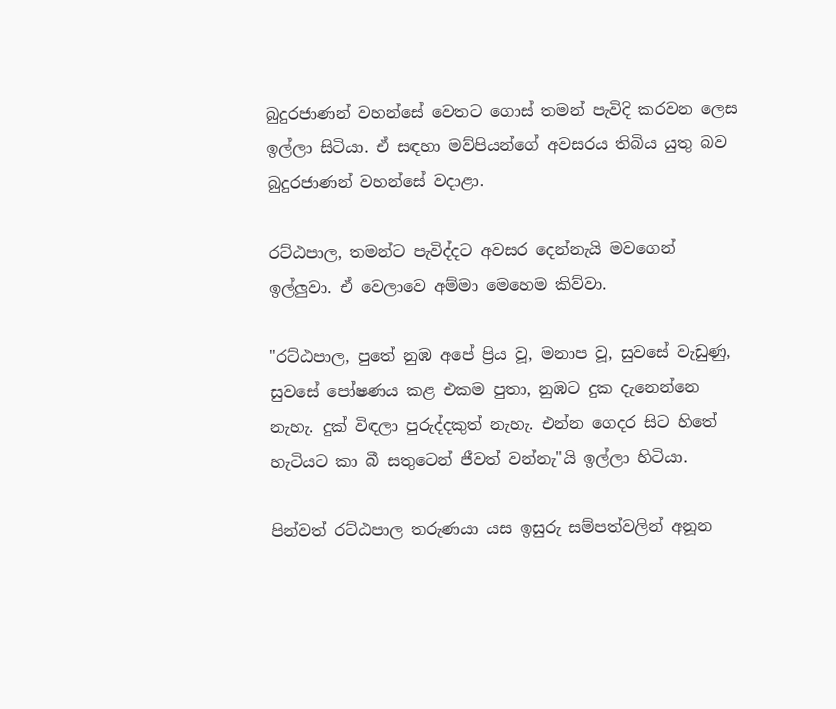බුදුරජාණන් වහන්සේ වෙතට ගොස් තමන් පැවිදි කරවන ලෙස ඉල්ලා සිටියා. ඒ සඳහා මව්පියන්ගේ අවසරය තිබිය යුතු බව බුදුරජාණන් වහන්සේ වදාළා.

රට්ඨපාල, තමන්ට පැවිද්දට අවසර දෙන්නැයි මවගෙන් ඉල්ලුවා. ඒ වෙලාවෙ අම්මා මෙහෙම කිව්වා.

"රට්ඨපාල, පුතේ නුඹ අපේ ප්‍රිය වූ, මනාප වූ, සුවසේ වැඩුණු, සුවසේ පෝෂණය කළ එකම පුතා, නුඹට දුක දැනෙන්නෙ නැහැ. දුක් විඳලා පුරුද්දකුත් නැහැ. එන්න ගෙදර සිට හිතේ හැටියට කා බී සතුටෙන් ජීවත් වන්නැ"යි ඉල්ලා හිටියා.

පින්වත් රට්ඨපාල තරුණයා යස ඉසුරු සම්පත්වලින් අනූන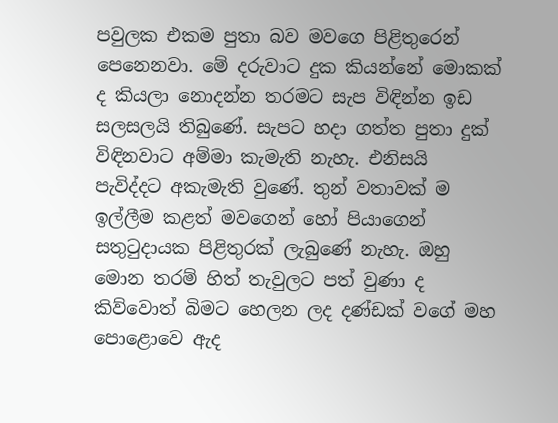පවුලක එකම පුතා බව මවගෙ පිළිතුරෙන් පෙනෙනවා. මේ දරුවාට දුක කියන්නේ මොකක් ද කියලා නොදන්න තරමට සැප විඳින්න ඉඩ සලසලයි තිබුණේ. සැපට හදා ගත්ත පුතා දුක් විඳිනවාට අම්මා කැමැති නැහැ. එනිසයි පැවිද්දට අකැමැති වුණේ. තුන් වතාවක් ම ඉල්ලීම කළත් මවගෙන් හෝ පියාගෙන් සතුටුදායක පිළිතුරක් ලැබුණේ නැහැ. ඔහු මොන තරම් හිත් තැවුලට පත් වුණා ද කිව්වොත් බිමට හෙලන ලද දණ්ඩක් වගේ මහ පොළොවෙ ඇද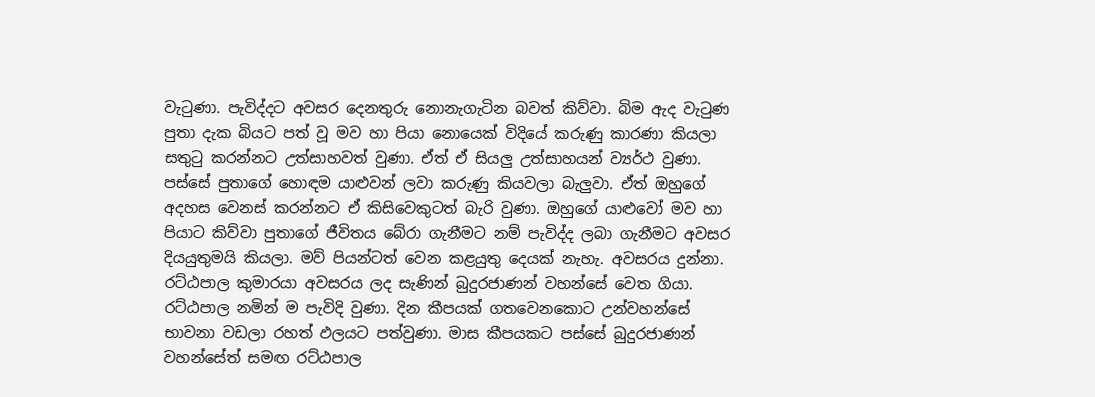වැටුණා. පැවිද්දට අවසර දෙනතුරු නොනැගැටින බවත් කිව්වා. බිම ඇද වැටුණ පුතා දැක බියට පත් වූ මව හා පියා නොයෙක් විදියේ කරුණු කාරණා කියලා සතුටු කරන්නට උත්සාහවත් වුණා. ඒත් ඒ සියලු උත්සාහයන් ව්‍යර්ථ වුණා. පස්සේ පුතාගේ හොඳම යාළුවන් ලවා කරුණු කියවලා බැලුවා. ඒත් ඔහුගේ අදහස වෙනස් කරන්නට ඒ කිසිවෙකුටත් බැරි වුණා. ඔහුගේ යාළුවෝ මව හා පියාට කිව්වා පුතාගේ ජීවිතය බේරා ගැනීමට නම් පැවිද්ද ලබා ගැනීමට අවසර දියයුතුමයි කියලා. මව් පියන්ටත් වෙන කළයුතු දෙයක් නැහැ. අවසරය දුන්නා. රට්ඨපාල කුමාරයා අවසරය ලද සැණින් බුදුරජාණන් වහන්සේ වෙත ගියා. රට්ඨපාල නමින් ම පැවිදි වුණා. දින කීපයක් ගතවෙනකොට උන්වහන්සේ භාවනා වඩලා රහත් ඵලයට පත්වුණා. මාස කීපයකට පස්සේ බුදුරජාණන් වහන්සේත් සමඟ රට්ඨපාල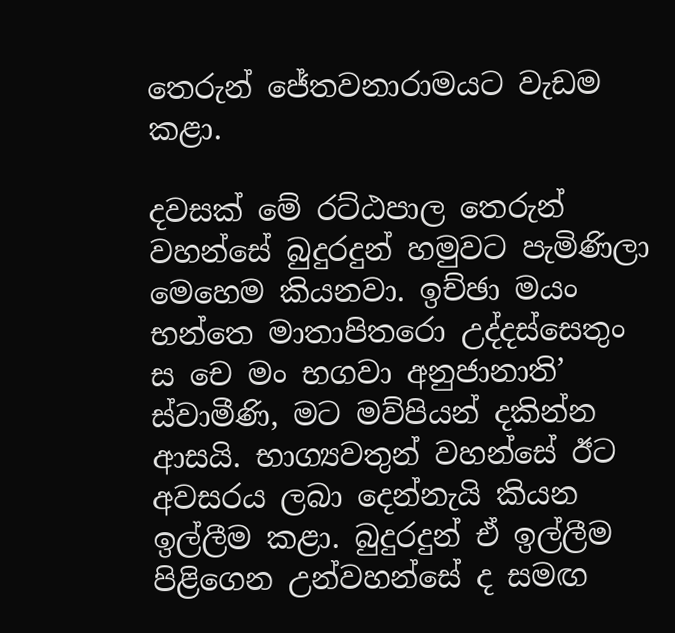තෙරුන් ජේතවනාරාමයට වැඩම කළා.

දවසක් මේ රට්ඨපාල තෙරුන් වහන්සේ බුදුරදුන් හමුවට පැමිණිලා මෙහෙම කියනවා. ඉච්ඡා මයං භන්තෙ මාතාපිතරො උද්දස්සෙතුං ස චෙ මං භගවා අනුජානාති’ ස්වාමීණි, මට මව්පියන් දකින්න ආසයි. භාග්‍යවතුන් වහන්සේ ඊට අවසරය ලබා දෙන්නැයි කියන ඉල්ලීම කළා. බුදුරදුන් ඒ ඉල්ලීම පිළිගෙන උන්වහන්සේ ද සමඟ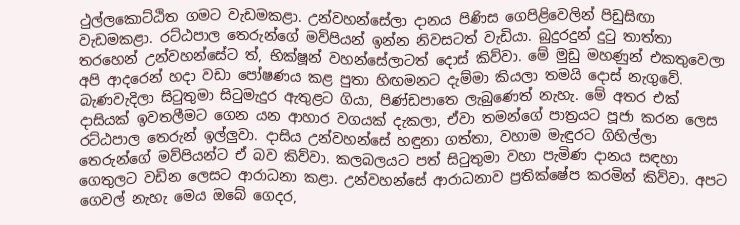ථුල්ලකොට්ඨිත ගමට වැඩමකළා. උන්වහන්සේලා දානය පිණිස ගෙපිළිවෙලින් පිඩුසිඟා වැඩමකළා. රට්ඨපාල තෙරුන්ගේ මව්පියන් ඉන්න නිවසටත් වැඩියා. බුදුරදුන් දුටු තාත්තා තරහෙන් උන්වහන්සේට ත්, භික්ෂූන් වහන්සේලාටත් දොස් කිව්වා. මේ මුඩු මහණුන් එකතුවෙලා අපි ආදරෙන් හදා වඩා පෝෂණය කළ පුතා හිඟමනට දැම්මා කියලා තමයි දොස් නැගුවේ. බැණවැදිලා සිටුතුමා සිටුමැදුර ඇතුළට ගියා, පිණ්ඩපාතෙ ලැබුණෙත් නැහැ. මේ අතර එක් දාසියක් ඉවතලීමට ගෙන යන ආහාර වගයක් දැකලා, ඒවා තමන්ගේ පාත්‍රයට පූජා කරන ලෙස රට්ඨපාල තෙරුන් ඉල්ලුවා. දාසිය උන්වහන්සේ හඳුනා ගත්තා, වහාම මැඳුරට ගිහිල්ලා තෙරුන්ගේ මව්පියන්ට ඒ බව කිව්වා. කලබලයට පත් සිටුතුමා වහා පැමිණ දානය සඳහා ගෙතුලට වඩින ලෙසට ආරාධනා කළා. උන්වහන්සේ ආරාධනාව ප්‍රතික්ෂේප කරමින් කිව්වා. අපට ගෙවල් නැහැ මෙය ඔබේ ගෙදර,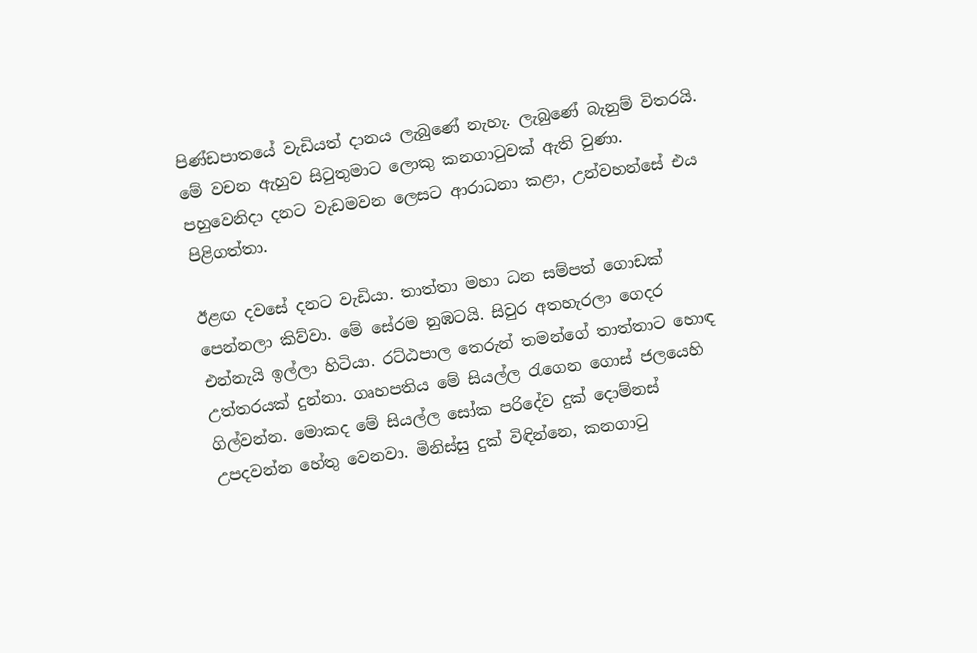පිණ්ඩපාතයේ වැඩියත් දානය ලැබුණේ නැහැ. ලැබුණේ බැනුම් විතරයි. මේ වචන ඇහුව සිටුතුමාට ලොකු කනගාටුවක් ඇති වුණා. පහුවෙනිදා දනට වැඩමවන ලෙසට ආරාධනා කළා, උන්වහන්සේ එය පිළිගත්තා.

ඊළඟ දවසේ දනට වැඩියා. තාත්තා මහා ධන සම්පත් ගොඩක් පෙන්නලා කිව්වා. මේ සේරම නුඹටයි. සිවුර අතහැරලා ගෙදර එන්නැයි ඉල්ලා හිටියා. රට්ඨපාල තෙරුන් තමන්ගේ තාත්තාට හොඳ උත්තරයක් දුන්නා. ගෘහපතිය මේ සියල්ල රැගෙන ගොස් ජලයෙහි ගිල්වන්න. මොකද මේ සියල්ල සෝක පරිදේව දුක් දොම්නස් උපදවන්න හේතු වෙනවා. මිනිස්සු දුක් විඳින්නෙ, කනගාටු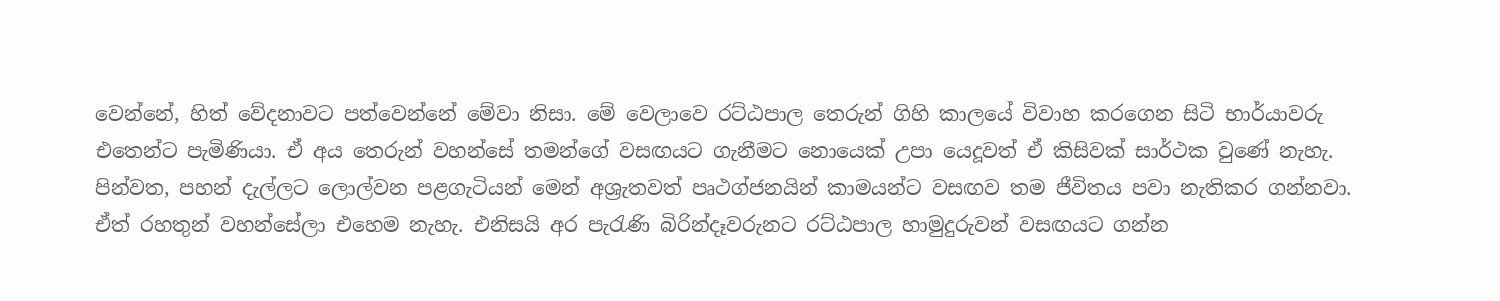වෙන්නේ, හිත් වේදනාවට පත්වෙන්නේ මේවා නිසා. මේ වෙලාවෙ රට්ඨපාල තෙරුන් ගිහි කාලයේ විවාහ කරගෙන සිටි භාර්යාවරු එතෙන්ට පැමිණියා. ඒ අය තෙරුන් වහන්සේ තමන්ගේ වසඟයට ගැනීමට නොයෙක් උපා යෙදූවත් ඒ කිසිවක් සාර්ථක වුණේ නැහැ. පින්වත, පහන් දැල්ලට ලොල්වන පළගැටියන් මෙන් අශ්‍රැතවත් පෘථග්ජනයින් කාමයන්ට වසඟව තම ජීවිතය පවා නැතිකර ගන්නවා. ඒත් රහතුන් වහන්සේලා එහෙම නැහැ. එනිසයි අර පැරැණි බිරින්දෑවරුනට රට්ඨපාල හාමුදුරුවන් වසඟයට ගන්න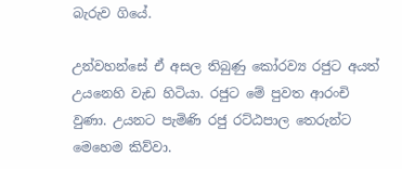බැරුව ගියේ.

උන්වහන්සේ ඒ අසල තිබුණු කෝරව්‍ය රජුට අයත් උයනෙහි වැඩ හිටියා. රජුට මේ පුවත ආරංචි වුණා. උයනට පැමිණි රජු රට්ඨපාල තෙරුන්ට මෙහෙම කිව්වා.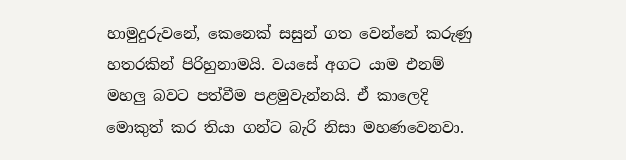හාමුදුරුවනේ, කෙනෙක් සසුන් ගත වෙන්නේ කරුණු හතරකින් පිරිහුනාමයි. වයසේ අගට යාම එනම් මහලු බවට පත්වීම පළමුවැන්නයි. ඒ කාලෙදි මොකුත් කර තියා ගන්ට බැරි නිසා මහණවෙනවා.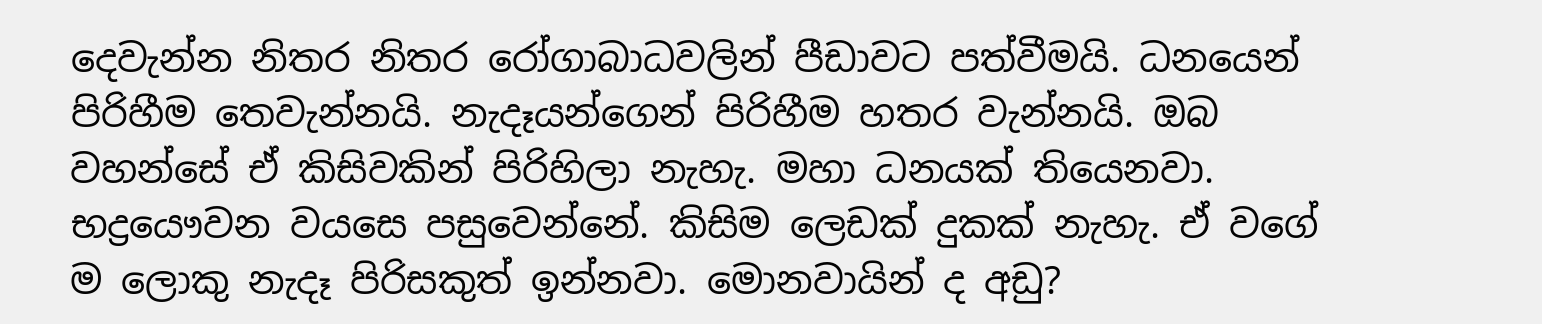දෙවැන්න නිතර නිතර රෝගාබාධවලින් පීඩාවට පත්වීමයි. ධනයෙන් පිරිහීම තෙවැන්නයි. නැදෑයන්ගෙන් පිරිහීම හතර වැන්නයි. ඔබ වහන්සේ ඒ කිසිවකින් පිරිහිලා නැහැ. මහා ධනයක් තියෙනවා. භද්‍රයෞවන වයසෙ පසුවෙන්නේ. කිසිම ලෙඩක් දුකක් නැහැ. ඒ වගේ ම ලොකු නැදෑ පිරිසකුත් ඉන්නවා. මොනවායින් ද අඩු?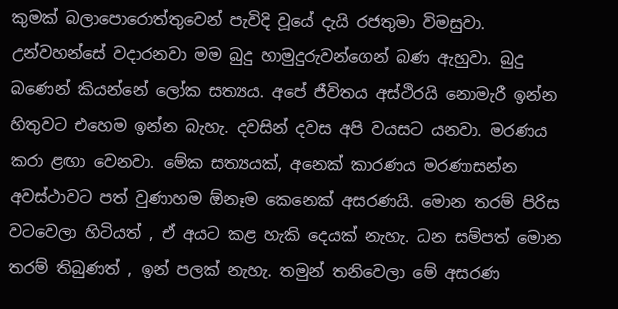කුමක් බලාපොරොත්තුවෙන් පැවිදි වූයේ දැයි රජතුමා විමසුවා. උන්වහන්සේ වදාරනවා මම බුදු හාමුදුරුවන්ගෙන් බණ ඇහුවා. බුදු බණෙන් කියන්නේ ලෝක සත්‍යය. අපේ ජීවිතය අස්ථිරයි නොමැරී ඉන්න හිතුවට එහෙම ඉන්න බැහැ. දවසින් දවස අපි වයසට යනවා. මරණය කරා ළඟා වෙනවා. මේක සත්‍යයක්, අනෙක් කාරණය මරණාසන්න අවස්ථාවට පත් වුණාහම ඕනෑම කෙනෙක් අසරණයි. මොන තරම් පිරිස වටවෙලා හිටියත් , ඒ අයට කළ හැකි දෙයක් නැහැ. ධන සම්පත් මොන තරම් තිබුණත් , ඉන් පලක් නැහැ. තමුන් තනිවෙලා මේ අසරණ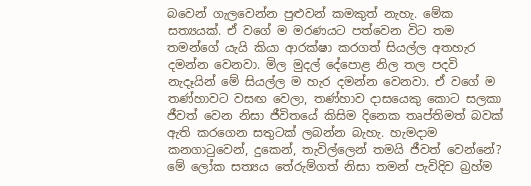බවෙන් ගැලවෙන්න පුළුවන් කමකුත් නැහැ. මේක සත්‍යයක්. ඒ වගේ ම මරණයට පත්වෙන විට තම තමන්ගේ යැයි කියා ආරක්ෂා කරගත් සියල්ල අතහැර දමන්න වෙනවා. මිල මුදල් දේපොළ නිල තල පදවි නැදෑයින් මේ සියල්ල ම හැර දමන්න වෙනවා. ඒ වගේ ම තණ්හාවට වසඟ වෙලා, තණ්හාව දාසයෙකු කොට සලකා ජීවත් වෙන නිසා ජීවිතයේ කිසිම දිනෙක තෘප්තිමත් බවක් ඇති කරගෙන සතුටක් ලබන්න බැහැ. හැමදාම කනගාටුවෙන්, දුකෙන්, තැවිල්ලෙන් තමයි ජීවත් වෙන්නේ? මේ ලෝක සත්‍යය තේරුම්ගත් නිසා තමන් පැවිදිව බ්‍රහ්ම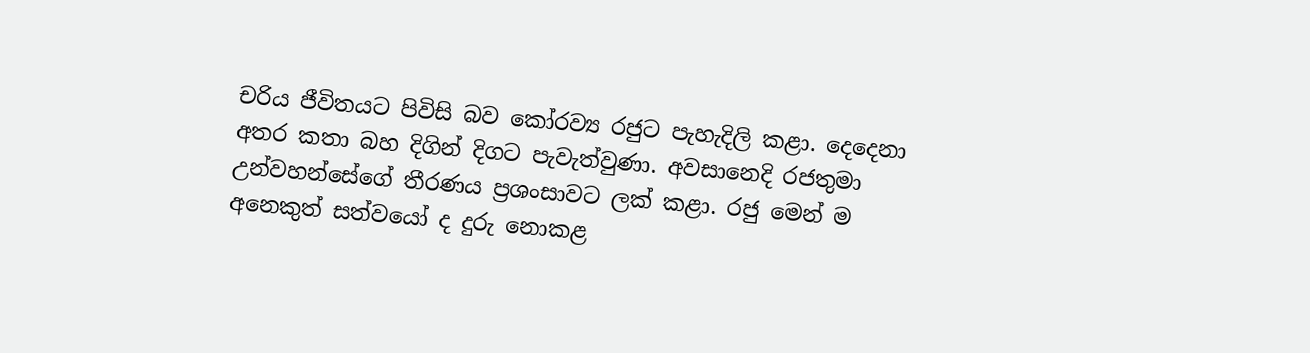චරිය ජීවිතයට පිවිසි බව කෝරව්‍ය රජුට පැහැදිලි කළා. දෙදෙනා අතර කතා බහ දිගින් දිගට පැවැත්වුණා. අවසානෙදි රජතුමා උන්වහන්සේගේ තීරණය ප්‍රශංසාවට ලක් කළා. රජු මෙන් ම අනෙකුත් සත්වයෝ ද දුරු නොකළ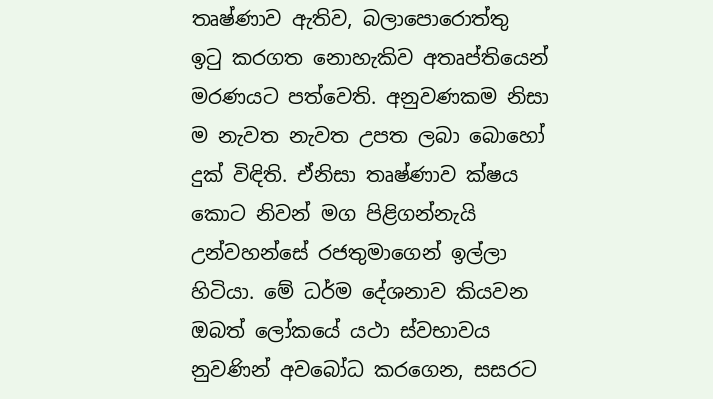තෘෂ්ණාව ඇතිව, බලාපොරොත්තු ඉටු කරගත නොහැකිව අතෘප්තියෙන් මරණයට පත්වෙති. අනුවණකම නිසා ම නැවත නැවත උපත ලබා බොහෝ දුක් විඳිති. ඒනිසා තෘෂ්ණාව ක්ෂය කොට නිවන් මග පිළිගන්නැයි උන්වහන්සේ රජතුමාගෙන් ඉල්ලා හිටියා. මේ ධර්ම දේශනාව කියවන ඔබත් ලෝකයේ යථා ස්වභාවය නුවණින් අවබෝධ කරගෙන, සසරට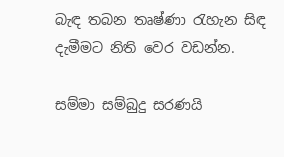බැඳ තබන තෘෂ්ණා රැහැන සිඳ දැමීමට නිති වෙර වඩන්න.

සම්මා සම්බුදු සරණයි